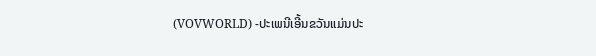(VOVWORLD) -ປະເພນີເອີ້ນຂວັນແມ່ນປະ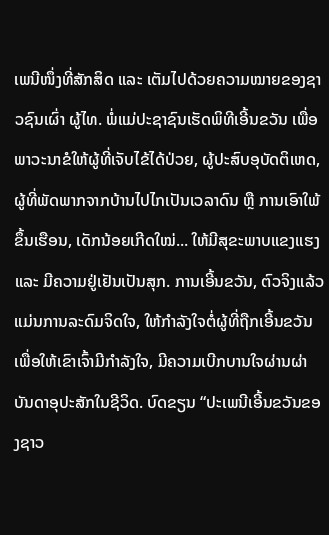ເພນີໜຶ່ງທີ່ສັກສິດ ແລະ ເຕັມໄປດ້ວຍຄວາມໝາຍຂອງຊາວຊົນເຜົ່າ ຜູ້ໄທ. ພໍ່ແມ່ປະຊາຊົນເຮັດພິທີເອີ້ນຂວັນ ເພື່ອພາວະນາຂໍໃຫ້ຜູ້ທີ່ເຈັບໄຂ້ໄດ້ປ່ວຍ, ຜູ້ປະສົບອຸບັດຕິເຫດ, ຜູ້ທີ່ພັດພາກຈາກບ້ານໄປໄກເປັນເວລາດົນ ຫຼື ການເອົາໃພ້ຂຶ້ນເຮືອນ, ເດັກນ້ອຍເກີດໃໝ່... ໃຫ້ມີສຸຂະພາບແຂງແຮງ ແລະ ມີຄວາມຢູ່ເຢັນເປັນສຸກ. ການເອີ້ນຂວັນ, ຕົວຈິງແລ້ວແມ່ນການລະດົມຈິດໃຈ, ໃຫ້ກຳລັງໃຈຕໍ່ຜູ້ທີ່ຖືກເອີ້ນຂວັນ ເພື່ອໃຫ້ເຂົາເຈົ້າມີກຳລັງໃຈ, ມີຄວາມເບີກບານໃຈຜ່ານຜ່າບັນດາອຸປະສັກໃນຊີວິດ. ບົດຂຽນ “ປະເພນີເອີ້ນຂວັນຂອງຊາວ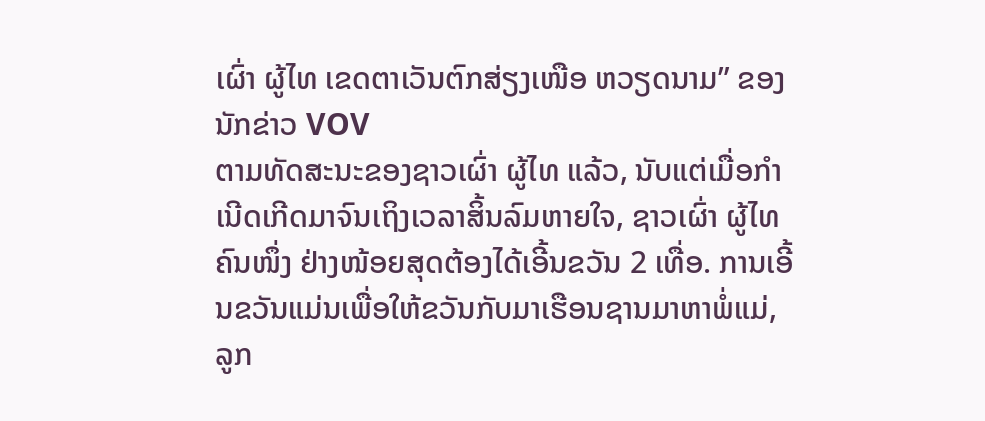ເຜົ່າ ຜູ້ໄທ ເຂດຕາເວັນຕົກສ່ຽງເໜືອ ຫວຽດນາມ” ຂອງນັກຂ່າວ VOV
ຕາມທັດສະນະຂອງຊາວເຜົ່າ ຜູ້ໄທ ແລ້ວ, ນັບແຕ່ເມື່ອກຳເນີດເກີດມາຈົນເຖິງເວລາສິ້ນລົມຫາຍໃຈ, ຊາວເຜົ່າ ຜູ້ໄທ ຄົນໜຶ່ງ ຢ່າງໜ້ອຍສຸດຕ້ອງໄດ້ເອີ້ນຂວັນ 2 ເທື່ອ. ການເອີ້ນຂວັນແມ່ນເພື່ອໃຫ້ຂວັນກັບມາເຮືອນຊານມາຫາພໍ່ແມ່, ລູກ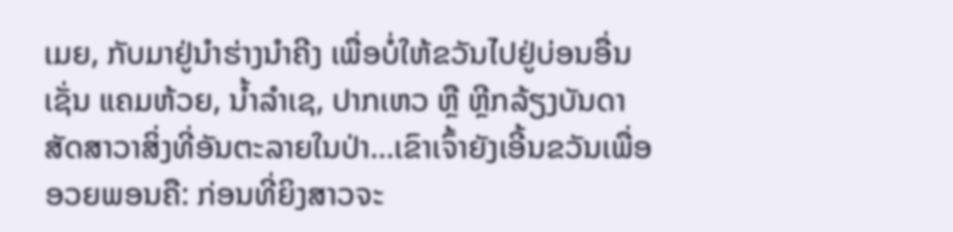ເມຍ, ກັບມາຢູ່ນຳຮ່າງນຳຄີງ ເພື່ອບໍ່ໃຫ້ຂວັນໄປຢູ່ບ່ອນອື່ນເຊັ່ນ ແຄມຫ້ວຍ, ນ້ຳລຳເຊ, ປາກເຫວ ຫຼື ຫຼີກລ້ຽງບັນດາສັດສາວາສິ່ງທີ່ອັນຕະລາຍໃນປ່າ...ເຂົາເຈົ້າຍັງເອີ້ນຂວັນເພື່ອອວຍພອນຄື: ກ່ອນທີ່ຍິງສາວຈະ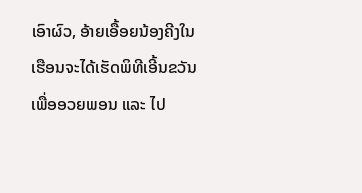ເອົາຜົວ, ອ້າຍເອື້ອຍນ້ອງຄີງໃນເຮືອນຈະໄດ້ເຮັດພິທີເອີ້ນຂວັນເພື່ອອວຍພອນ ແລະ ໄປ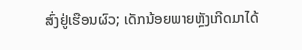ສົ່ງຢູ່ເຮືອນຜົວ; ເດັກນ້ອຍພາຍຫຼັງເກີດມາໄດ້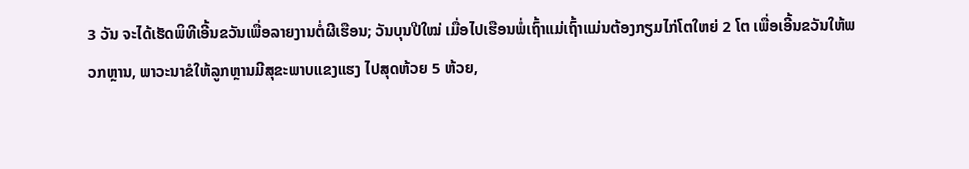3 ວັນ ຈະໄດ້ເຮັດພິທີເອີ້ນຂວັນເພື່ອລາຍງານຕໍ່ຜີເຮືອນ; ວັນບຸນປີໃໝ່ ເມື່ອໄປເຮືອນພໍ່ເຖົ້າແມ່ເຖົ້າແມ່ນຕ້ອງກຽມໄກ່ໂຕໃຫຍ່ 2 ໂຕ ເພື່ອເອີ້ນຂວັນໃຫ້ພວກຫຼານ, ພາວະນາຂໍໃຫ້ລູກຫຼານມີສຸຂະພາບແຂງແຮງ ໄປສຸດຫ້ວຍ 5 ຫ້ວຍ,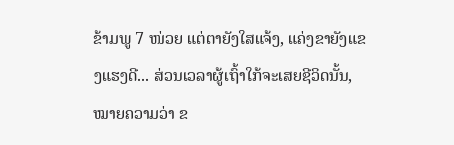ຂ້າມພູ 7 ໜ່ວຍ ແຕ່ຕາຍັງໃສແຈ້ງ, ແຄ່ງຂາຍັງແຂງແຮງດີ... ສ່ວນເວລາຜູ້ເຖົ້າໃກ້ຈະເສຍຊີວິດນັ້ນ, ໝາຍຄວາມວ່າ ຂ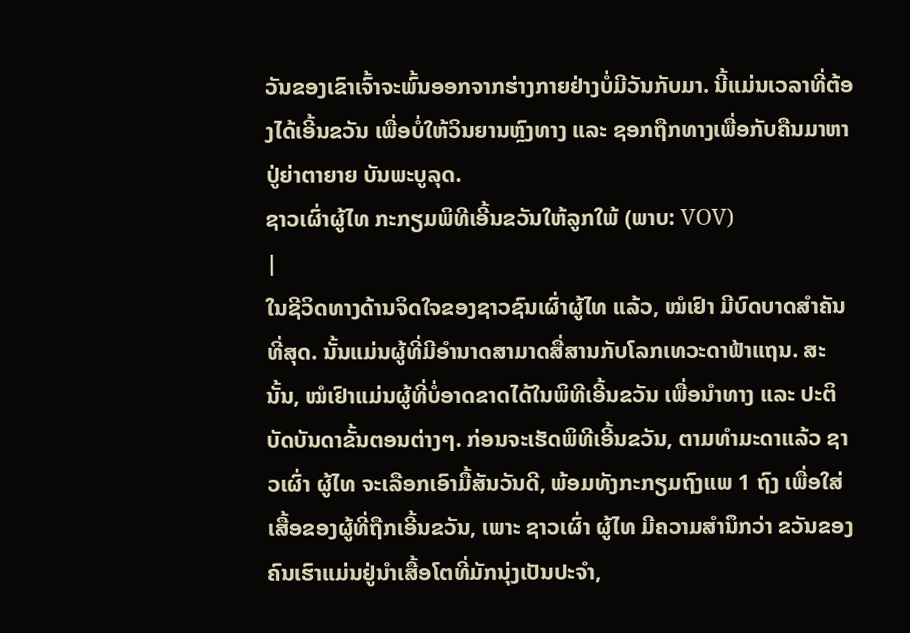ວັນຂອງເຂົາເຈົ້າຈະພົ້ນອອກຈາກຮ່າງກາຍຢ່າງບໍ່ມີວັນກັບມາ. ນີ້ແມ່ນເວລາທີ່ຕ້ອງໄດ້ເອີ້ນຂວັນ ເພື່ອບໍ່ໃຫ້ວິນຍານຫຼົງທາງ ແລະ ຊອກຖືກທາງເພື່ອກັບຄືນມາຫາປູ່ຍ່າຕາຍາຍ ບັນພະບູລຸດ.
ຊາວເຜົ່າຜູ້ໄທ ກະກຽມພິທີເອີ້ນຂວັນໃຫ້ລູກໃພ້ (ພາບ: VOV)
|
ໃນຊີວິດທາງດ້ານຈິດໃຈຂອງຊາວຊົນເຜົ່າຜູ້ໄທ ແລ້ວ, ໝໍເຢົາ ມີບົດບາດສຳຄັນທີ່ສຸດ. ນັ້ນແມ່ນຜູ້ທີ່ມີອຳນາດສາມາດສື່ສານກັບໂລກເທວະດາຟ້າແຖນ. ສະນັ້ນ, ໝໍເຢົາແມ່ນຜູ້ທີ່ບໍ່ອາດຂາດໄດ້ໃນພິທີເອີ້ນຂວັນ ເພື່ອນຳທາງ ແລະ ປະຕິບັດບັນດາຂັ້ນຕອນຕ່າງໆ. ກ່ອນຈະເຮັດພິທີເອີ້ນຂວັນ, ຕາມທຳມະດາແລ້ວ ຊາວເຜົ່າ ຜູ້ໄທ ຈະເລືອກເອົາມື້ສັນວັນດີ, ພ້ອມທັງກະກຽມຖົງແພ 1 ຖົງ ເພື່ອໃສ່ເສື້ອຂອງຜູ້ທີ່ຖືກເອີ້ນຂວັນ, ເພາະ ຊາວເຜົ່າ ຜູ້ໄທ ມີຄວາມສຳນຶກວ່າ ຂວັນຂອງຄົນເຮົາແມ່ນຢູ່ນຳເສື້ອໂຕທີ່ມັກນຸ່ງເປັນປະຈຳ,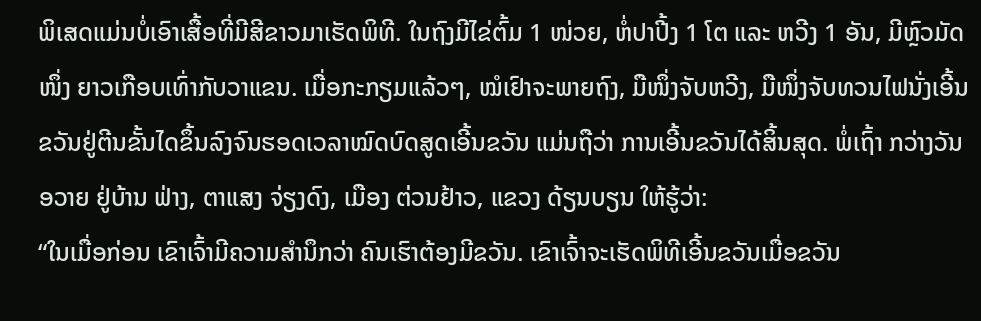ພິເສດແມ່ນບໍ່ເອົາເສື້ອທີ່ມີສີຂາວມາເຮັດພິທີ. ໃນຖົງມີໄຂ່ຕົ້ມ 1 ໜ່ວຍ, ຫໍ່ປາປີ້ງ 1 ໂຕ ແລະ ຫວີງ 1 ອັນ, ມີຫຼົວມັດໜຶ່ງ ຍາວເກືອບເທົ່າກັບວາແຂນ. ເມື່ອກະກຽມແລ້ວໆ, ໝໍເຢົາຈະພາຍຖົງ, ມືໜຶ່ງຈັບຫວີງ, ມືໜຶ່ງຈັບທວນໄຟນັ່ງເອີ້ນຂວັນຢູ່ຕີນຂັ້ນໄດຂຶ້ນລົງຈົນຮອດເວລາໝົດບົດສູດເອີ້ນຂວັນ ແມ່ນຖືວ່າ ການເອີ້ນຂວັນໄດ້ສິ້ນສຸດ. ພໍ່ເຖົ້າ ກວ່າງວັນອວາຍ ຢູ່ບ້ານ ຟ່າງ, ຕາແສງ ຈ່ຽງດົງ, ເມືອງ ຕ່ວນຢ້າວ, ແຂວງ ດ້ຽນບຽນ ໃຫ້ຮູ້ວ່າ:
“ໃນເມື່ອກ່ອນ ເຂົາເຈົ້າມີຄວາມສຳນຶກວ່າ ຄົນເຮົາຕ້ອງມີຂວັນ. ເຂົາເຈົ້າຈະເຮັດພິທີເອີ້ນຂວັນເມື່ອຂວັນ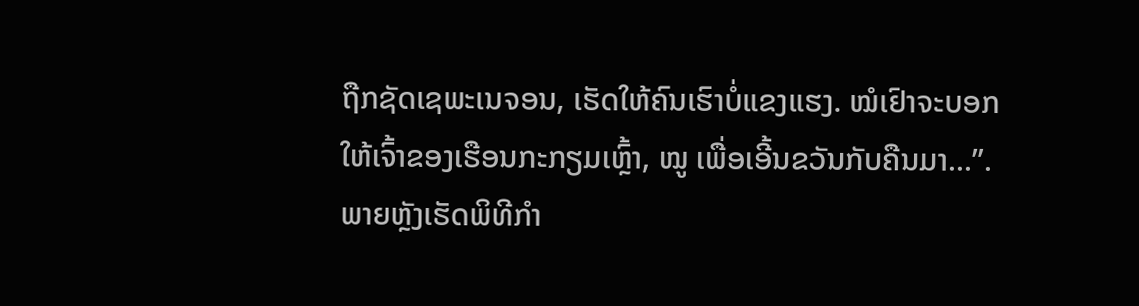ຖືກຊັດເຊພະເນຈອນ, ເຮັດໃຫ້ຄົນເຮົາບໍ່ແຂງແຮງ. ໝໍເຢົາຈະບອກໃຫ້ເຈົ້າຂອງເຮືອນກະກຽມເຫຼົ້າ, ໝູ ເພື່ອເອີ້ນຂວັນກັບຄືນມາ...”.
ພາຍຫຼັງເຮັດພິທີກຳ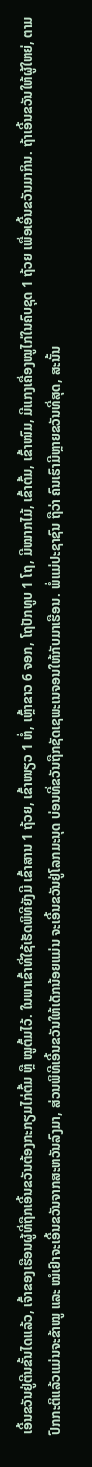ເອີ້ນຂວັນຢູ່ຕີນຂັ້ນໄດແລ້ວ, ເຈົ້າຂອງເຮືອນຜູ້ທີ່ຖືກເອີ້ນຂວັນຕ້ອງກະກຽມໄກ່ຕົ້ມ ຫຼື ໝູຕົ້ມໄວ້. ໃນພາເຂົ້າທີ່ໃຊ້ເຮັດພິທີຍັງມີ ເຂົ້າສານ 1 ຖ້ວຍ, ເຂົ້າໜຽວ 1 ຫໍ່, ເຫຼົ້າຂາວ 6 ຈອກ, ໂຖປັກທູບ 1 ໂຖ, ມີໝາກໄມ້, ເຂົ້າຕົ້ມ, ເຂົ້າໜົມ, ມີແກງເຄື່ອງໝູໄກ່ໃນຄົບຊຸດ 1 ຖ້ວຍ ເພື່ອເອີ້ນຂວັນມາກິນ. ຖ້າເອີ້ນຂວັນໃຫ້ຜູ້ໃຫຍ່, ຕາມປົກກະຕິແລ້ວແມ່ນຈະຂ້າໝູ ແລະ ໝໍເຢົາຈະເອີ້ນຂວັນຈາກສະຫວັນລົງມາ, ສ່ວນພິທີເອີ້ນຂວັນໃຫ້ເດັກນ້ອຍແມ່ນ ຈະເອີ້ນຂວັນຢູ່ໂລກມະນຸດ ບ່ອນທີ່ຂວັນຖືກຊັດເຊພະເນຈອນໃຫ້ກັບມາເຮືອນ. ພໍ່ແມ່ປະຊາຊົນ ຖືວ່າ ຄົນເຮົາມີຫຼາຍຂວັນທີ່ສຸດ, ສະນັ້ນ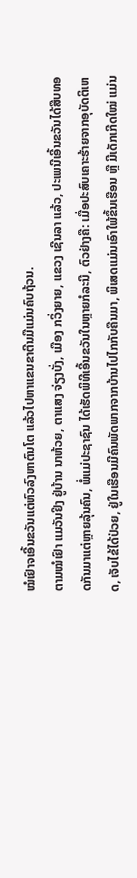ໝໍເຢົາຈເອີ້ນຂວັນແຕ່ຫົວລົງຫາຕົນໂຕ ແລ້ວໄປຫາແຂນຂາຕີນມືແມ່ນຄົບຖ້ວນ.
ຕາມໝໍເຢົາ ແມວັນຢິງ ຢູ່ບ້ານ ນາຫ້ວຍ, ຕາແສງ ຈ່ຽງບັ່ງ, ເມືອງ ກວິ່ງຍາຍ, ແຂວງ ເຊີນລາ ແລ້ວ, ປະເພນີເອີ້ນຂວັນໄດ້ສືບທອດກັນມາແຕ່ຫຼາຍລຸ້ນຄົນ, ພໍ່ແມ່ປະຊາຊົນ ໄດ້ເຮັດພິທີເອີ້ນຂວັນໃນຫຼາຍກໍລະນີ, ຕົວຢ່າງຄື: ເມື່ອປະສົບເຄາະຮ້າຍຈາກອຸບັດຕິເຫດ, ເຈັບໄຂ້ໄດ້ປ່ວຍ, ຢູ່ໃນເຮືອນມີຄົນພັດພາກຈາກບ້ານໄປໄກກັບຄືນມາ, ພິເສດແມ່ນເອົາໃພ້ຂຶ້ນເຮືອນ ຫຼື ມີເດັກເກີດໃໝ່ ແມ່ນ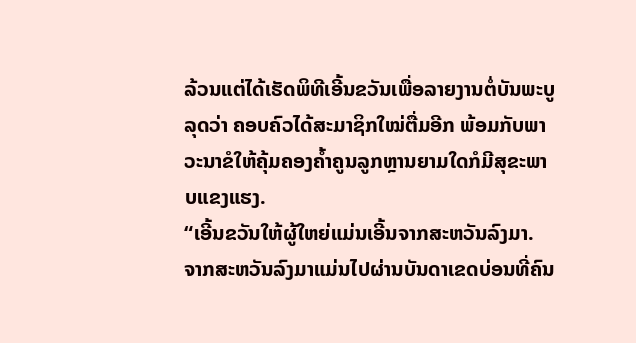ລ້ວນແຕ່ໄດ້ເຮັດພິທີເອີ້ນຂວັນເພື່ອລາຍງານຕໍ່ບັນພະບູລຸດວ່າ ຄອບຄົວໄດ້ສະມາຊິກໃໝ່ຕື່ມອີກ ພ້ອມກັບພາວະນາຂໍໃຫ້ຄຸ້ມຄອງຄ້ຳຄູນລູກຫຼານຍາມໃດກໍມີສຸຂະພາບແຂງແຮງ.
“ເອີ້ນຂວັນໃຫ້ຜູ້ໃຫຍ່ແມ່ນເອີ້ນຈາກສະຫວັນລົງມາ. ຈາກສະຫວັນລົງມາແມ່ນໄປຜ່ານບັນດາເຂດບ່ອນທີ່ຄົນ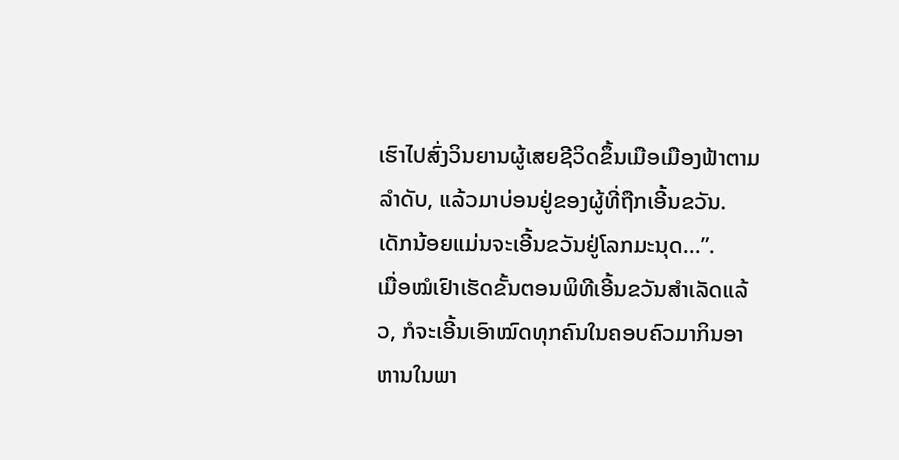ເຮົາໄປສົ່ງວິນຍານຜູ້ເສຍຊີວິດຂຶ້ນເມືອເມືອງຟ້າຕາມລຳດັບ, ແລ້ວມາບ່ອນຢູ່ຂອງຜູ້ທີ່ຖືກເອີ້ນຂວັນ. ເດັກນ້ອຍແມ່ນຈະເອີ້ນຂວັນຢູ່ໂລກມະນຸດ...”.
ເມື່ອໝໍເຢົາເຮັດຂັ້ນຕອນພິທີເອີ້ນຂວັນສຳເລັດແລ້ວ, ກໍຈະເອີ້ນເອົາໝົດທຸກຄົນໃນຄອບຄົວມາກິນອາຫານໃນພາ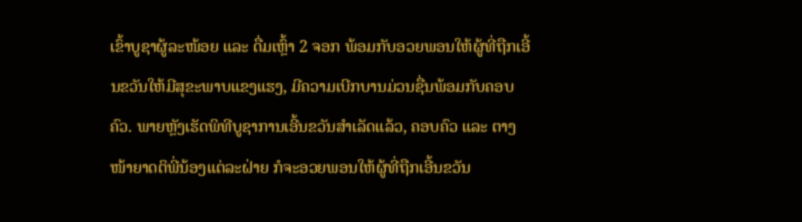ເຂົ້າບູຊາຜູ້ລະໜ້ອຍ ແລະ ດື່ມເຫຼົ້າ 2 ຈອກ ພ້ອມກັບອວຍພອນໃຫ້ຜູ້ທີ່ຖືກເອີ້ນຂວັນໃຫ້ມີສຸຂະພາບແຂງແຮງ, ມີຄວາມເບີກບານມ່ວນຊື່ນພ້ອມກັບຄອບຄົວ. ພາຍຫຼັງເຮັດພິທີບູຊາການເອີ້ນຂວັນສຳເລັດແລ້ວ, ຄອບຄົວ ແລະ ຕາງໜ້າຍາດຕິພີ່ນ້ອງແຕ່ລະຝ່າຍ ກໍຈະອວຍພອນໃຫ້ຜູ້ທີ່ຖືກເອີ້ນຂວັນ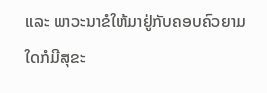ແລະ ພາວະນາຂໍໃຫ້ມາຢູ່ກັບຄອບຄົວຍາມໃດກໍມີສຸຂະ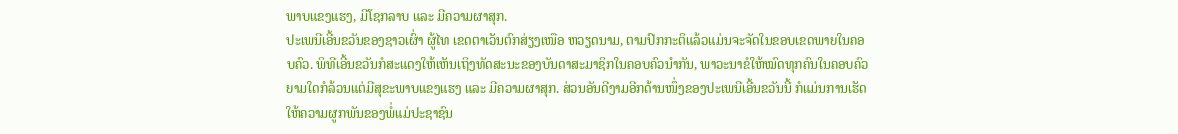ພາບແຂງແຮງ, ມີໂຊກລາບ ແລະ ມີຄວາມຜາສຸກ.
ປະເພນີເອີ້ນຂວັນຂອງຊາວເຜົ່າ ຜູ້ໄທ ເຂດຕາເວັນຕົກສ່ຽງເໜືອ ຫວຽດນາມ, ຕາມປົກກະຕິແລ້ວແມ່ນຈະຈັດໃນຂອບເຂດພາຍໃນຄອບຄົວ. ພິທີເອີ້ນຂວັນກໍສະແດງໃຫ້ເຫັນເຖິງທັດສະນະຂອງບັນດາສະມາຊິກໃນຄອບຄົວນຳກັນ, ພາວະນາຂໍໃຫ້ໝົດທຸກຄົນໃນຄອບຄົວຍາມໃດກໍລ້ວນແຕ່ມີສຸຂະພາບແຂງແຮງ ແລະ ມີຄວາມຜາສຸກ. ສ່ວນອັນດີງາມອີກດ້ານໜຶ່ງຂອງປະເພນີເອີ້ນຂວັນນີ້ ກໍແມ່ນການເຮັດໃຫ້ຄວາມຜູກພັນຂອງພໍ່ແມ່ປະຊາຊົນ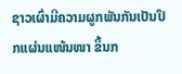ຊາວເຜົ່າມີຄວາມຜູກພັນກັນເປັນປຶກແຜ່ນແໜ້ນໜາ ຂຶ້ນກ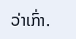ວ່າເກົ່າ.